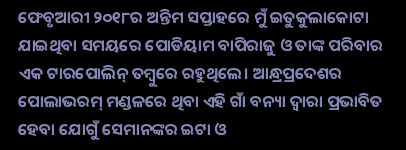ଫେବୃଆରୀ ୨୦୧୮ର ଅନ୍ତିମ ସପ୍ତାହରେ ମୁଁ ଇତୁକୁଲାକୋଟା ଯାଇଥିବା ସମୟରେ ପୋଡିୟାମ ବାପିରାଜୁ ଓ ତାଙ୍କ ପରିବାର ଏକ ଟାରପୋଲିନ୍ ତମ୍ବୁରେ ରହୁଥିଲେ। ଆନ୍ଧ୍ରପ୍ରଦେଶର ପୋଲାଭରମ୍ ମଣ୍ଡଳରେ ଥିବା ଏହି ଗାଁ ବନ୍ୟା ଦ୍ୱାରା ପ୍ରଭାବିତ ହେବା ଯୋଗୁଁ ସେମାନଙ୍କର ଇଟା ଓ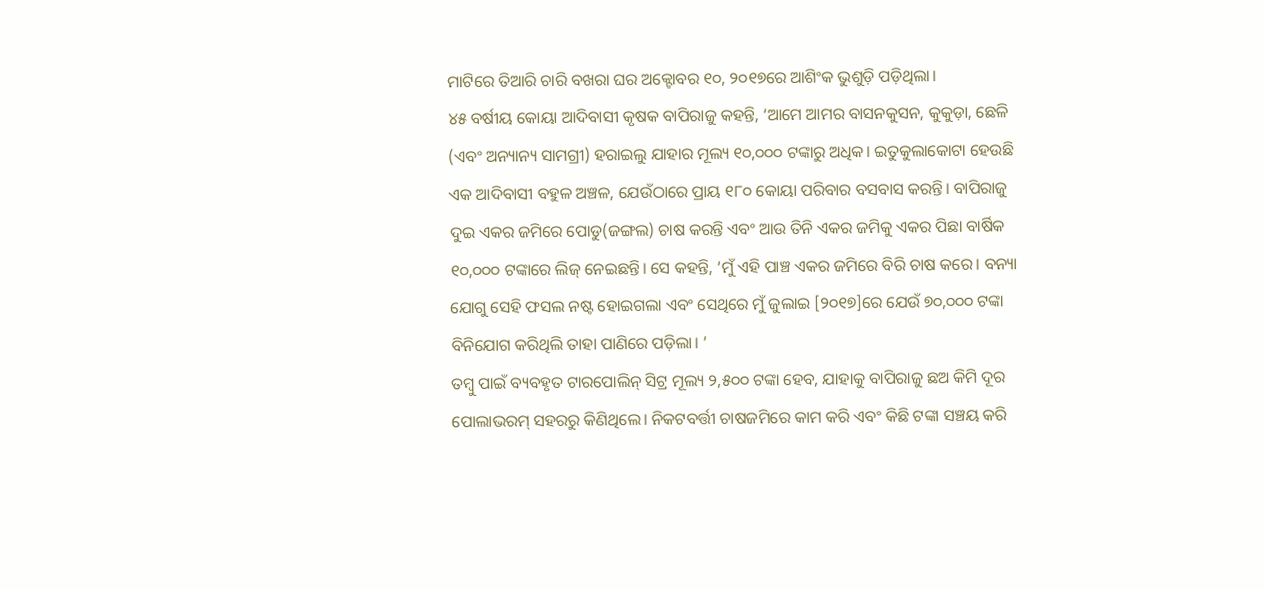ମାଟିରେ ତିଆରି ଚାରି ବଖରା ଘର ଅକ୍ଟୋବର ୧୦, ୨୦୧୭ରେ ଆଶିଂକ ଭୁଶୁଡ଼ି ପଡ଼ିଥିଲା।
୪୫ ବର୍ଷୀୟ କୋୟା ଆଦିବାସୀ କୃଷକ ବାପିରାଜୁ କହନ୍ତି, ‘ଆମେ ଆମର ବାସନକୁସନ, କୁକୁଡ଼ା, ଛେଳି (ଏବଂ ଅନ୍ୟାନ୍ୟ ସାମଗ୍ରୀ) ହରାଇଲୁ ଯାହାର ମୂଲ୍ୟ ୧୦,୦୦୦ ଟଙ୍କାରୁ ଅଧିକ। ଇତୁକୁଲାକୋଟା ହେଉଛି ଏକ ଆଦିବାସୀ ବହୁଳ ଅଞ୍ଚଳ, ଯେଉଁଠାରେ ପ୍ରାୟ ୧୮୦ କୋୟା ପରିବାର ବସବାସ କରନ୍ତି। ବାପିରାଜୁ ଦୁଇ ଏକର ଜମିରେ ପୋଡୁ(ଜଙ୍ଗଲ) ଚାଷ କରନ୍ତି ଏବଂ ଆଉ ତିନି ଏକର ଜମିକୁ ଏକର ପିଛା ବାର୍ଷିକ ୧୦,୦୦୦ ଟଙ୍କାରେ ଲିଜ୍ ନେଇଛନ୍ତି। ସେ କହନ୍ତି, ‘ମୁଁ ଏହି ପାଞ୍ଚ ଏକର ଜମିରେ ବିରି ଚାଷ କରେ। ବନ୍ୟା ଯୋଗୁ ସେହି ଫସଲ ନଷ୍ଟ ହୋଇଗଲା ଏବଂ ସେଥିରେ ମୁଁ ଜୁଲାଇ [୨୦୧୭]ରେ ଯେଉଁ ୭୦,୦୦୦ ଟଙ୍କା ବିନିଯୋଗ କରିଥିଲି ତାହା ପାଣିରେ ପଡ଼ିଲା। ’
ତମ୍ବୁ ପାଇଁ ବ୍ୟବହୃତ ଟାରପୋଲିନ୍ ସିଟ୍ର ମୂଲ୍ୟ ୨,୫୦୦ ଟଙ୍କା ହେବ, ଯାହାକୁ ବାପିରାଜୁ ଛଅ କିମି ଦୂର ପୋଲାଭରମ୍ ସହରରୁ କିଣିଥିଲେ। ନିକଟବର୍ତ୍ତୀ ଚାଷଜମିରେ କାମ କରି ଏବଂ କିଛି ଟଙ୍କା ସଞ୍ଚୟ କରି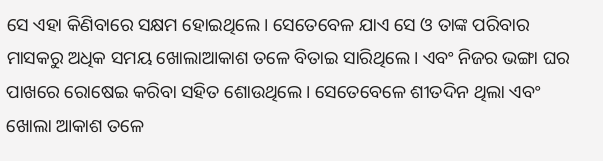ସେ ଏହା କିଣିବାରେ ସକ୍ଷମ ହୋଇଥିଲେ। ସେତେବେଳ ଯାଏ ସେ ଓ ତାଙ୍କ ପରିବାର ମାସକରୁ ଅଧିକ ସମୟ ଖୋଲାଆକାଶ ତଳେ ବିତାଇ ସାରିଥିଲେ। ଏବଂ ନିଜର ଭଙ୍ଗା ଘର ପାଖରେ ରୋଷେଇ କରିବା ସହିତ ଶୋଉଥିଲେ। ସେତେବେଳେ ଶୀତଦିନ ଥିଲା ଏବଂ ଖୋଲା ଆକାଶ ତଳେ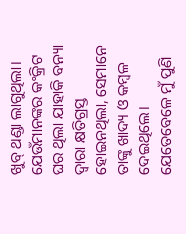ଖୁବ୍ ଥଣ୍ଡା ଲାଗୁଥିଲା। ଯେଉଁମାନଙ୍କର କଂକ୍ରିଟ ଘର ଥିଲା ଯାହାକି ବନ୍ୟା ଦ୍ୱାରା କ୍ଷତିଗ୍ରସ୍ତ ହୋଇନଥିଲା, ସେମାନେ ତାଙ୍କୁ ଖାଦ୍ୟ ଓ କମ୍ବଳ ଦେଇଥିଲେ।
ଯେତେବେଳେ ମୁଁ ପୁଣି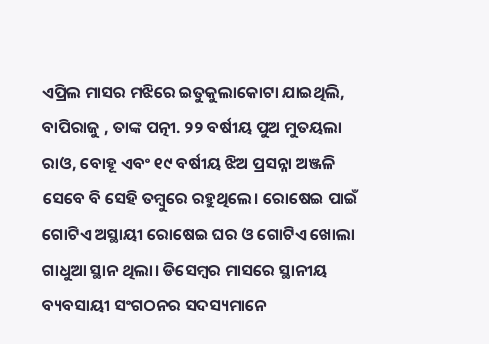ଏପ୍ରିଲ ମାସର ମଝିରେ ଇତୁକୁଲାକୋଟା ଯାଇଥିଲି, ବାପିରାଜୁ , ତାଙ୍କ ପତ୍ନୀ. ୨୨ ବର୍ଷୀୟ ପୁଅ ମୁତୟଲା ରାଓ, ବୋହୂ ଏବଂ ୧୯ ବର୍ଷୀୟ ଝିଅ ପ୍ରସନ୍ନା ଅଞ୍ଜଳି ସେବେ ବି ସେହି ତମ୍ବୁରେ ରହୁଥିଲେ। ରୋଷେଇ ପାଇଁ ଗୋଟିଏ ଅସ୍ଥାୟୀ ରୋଷେଇ ଘର ଓ ଗୋଟିଏ ଖୋଲା ଗାଧୁଆ ସ୍ଥାନ ଥିଲା। ଡିସେମ୍ବର ମାସରେ ସ୍ଥାନୀୟ ବ୍ୟବସାୟୀ ସଂଗଠନର ସଦସ୍ୟମାନେ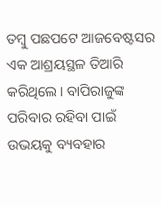ତମ୍ବୁ ପଛପଟେ ଆଜବେଷ୍ଟସର ଏକ ଆଶ୍ରୟସ୍ଥଳ ତିଆରି କରିଥିଲେ। ବାପିରାଜୁଙ୍କ ପରିବାର ରହିବା ପାଇଁ ଉଭୟକୁ ବ୍ୟବହାର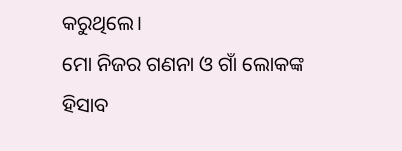କରୁଥିଲେ।
ମୋ ନିଜର ଗଣନା ଓ ଗାଁ ଲୋକଙ୍କ ହିସାବ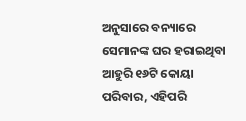ଅନୁସାରେ ବନ୍ୟାରେ ସେମାନଙ୍କ ଘର ହରାଇଥିବା ଆହୁରି ୧୬ଟି କୋୟା ପରିବାର, ଏହିପରି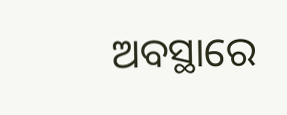ଅବସ୍ଥାରେ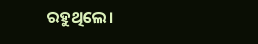ରହୁଥିଲେ।